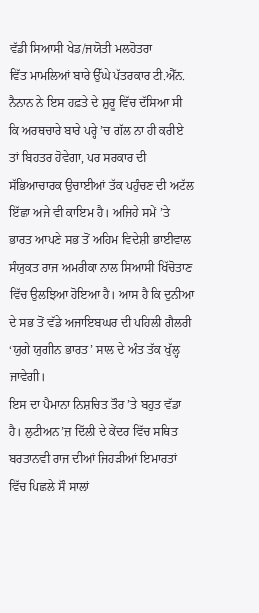ਵੱਡੀ ਸਿਆਸੀ ਖੇਡ/ਜਯੋਤੀ ਮਲਹੋਤਰਾ
ਵਿੱਤ ਮਾਮਲਿਆਂ ਬਾਰੇ ਉੱਘੇ ਪੱਤਰਕਾਰ ਟੀ.ਐੱਨ. ਨੈਨਾਨ ਨੇ ਇਸ ਹਫ਼ਤੇ ਦੇ ਸ਼ੁਰੂ ਵਿੱਚ ਦੱਸਿਆ ਸੀ ਕਿ ਅਰਥਚਾਰੇ ਬਾਰੇ ਪਰ੍ਹੇ ’ਚ ਗੱਲ ਨਾ ਹੀ ਕਰੀਏ ਤਾਂ ਬਿਹਤਰ ਹੋਵੇਗਾ, ਪਰ ਸਰਕਾਰ ਦੀ ਸੱਭਿਆਚਾਰਕ ਉਚਾਈਆਂ ਤੱਕ ਪਹੁੰਚਣ ਦੀ ਅਟੱਲ ਇੱਛਾ ਅਜੇ ਵੀ ਕਾਇਮ ਹੈ। ਅਜਿਹੇ ਸਮੇਂ ’ਤੇ ਭਾਰਤ ਆਪਣੇ ਸਭ ਤੋਂ ਅਹਿਮ ਵਿਦੇਸ਼ੀ ਭਾਈਵਾਲ ਸੰਯੁਕਤ ਰਾਜ ਅਮਰੀਕਾ ਨਾਲ ਸਿਆਸੀ ਖਿੱਚੋਤਾਣ ਵਿੱਚ ਉਲਝਿਆ ਹੋਇਆ ਹੈ। ਆਸ ਹੈ ਕਿ ਦੁਨੀਆ ਦੇ ਸਭ ਤੋਂ ਵੱਡੇ ਅਜਾਇਬਘਰ ਦੀ ਪਹਿਲੀ ਗੈਲਰੀ ‘ਯੁਗੇ ਯੁਗੀਨ ਭਾਰਤ’ ਸਾਲ ਦੇ ਅੰਤ ਤੱਕ ਖੁੱਲ੍ਹ ਜਾਵੇਗੀ।
ਇਸ ਦਾ ਪੈਮਾਨਾ ਨਿਸ਼ਚਿਤ ਤੌਰ ’ਤੇ ਬਹੁਤ ਵੱਡਾ ਹੈ। ਲੁਟੀਅਨ’ਜ਼ ਦਿੱਲੀ ਦੇ ਕੇਂਦਰ ਵਿੱਚ ਸਥਿਤ ਬਰਤਾਨਵੀ ਰਾਜ ਦੀਆਂ ਜਿਹੜੀਆਂ ਇਮਾਰਤਾਂ ਵਿੱਚ ਪਿਛਲੇ ਸੌ ਸਾਲਾਂ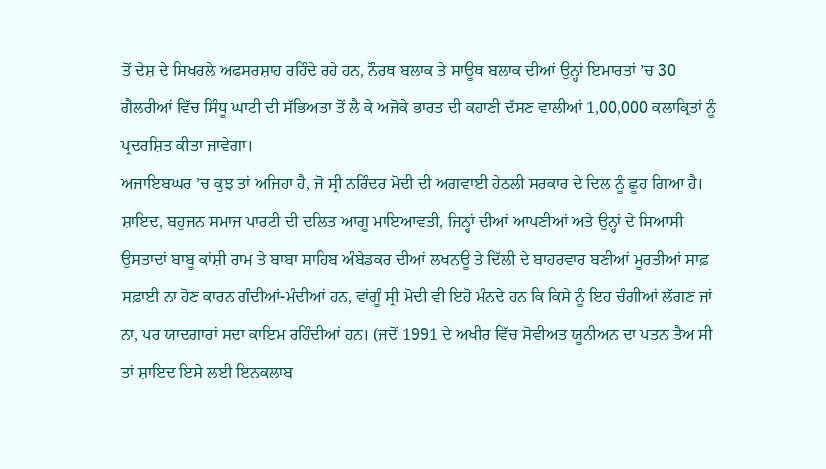ਤੋਂ ਦੇਸ਼ ਦੇ ਸਿਖਰਲੇ ਅਫਸਰਸ਼ਾਹ ਰਹਿੰਦੇ ਰਹੇ ਹਨ, ਨੌਰਥ ਬਲਾਕ ਤੇ ਸਾਊਥ ਬਲਾਕ ਦੀਆਂ ਉਨ੍ਹਾਂ ਇਮਾਰਤਾਂ ’ਚ 30 ਗੈਲਰੀਆਂ ਵਿੱਚ ਸਿੰਧੂ ਘਾਟੀ ਦੀ ਸੱਭਿਅਤਾ ਤੋਂ ਲੈ ਕੇ ਅਜੋਕੇ ਭਾਰਤ ਦੀ ਕਹਾਣੀ ਦੱਸਣ ਵਾਲੀਆਂ 1,00,000 ਕਲਾਕ੍ਰਿਤਾਂ ਨੂੰ ਪ੍ਰਦਰਸ਼ਿਤ ਕੀਤਾ ਜਾਵੇਗਾ।
ਅਜਾਇਬਘਰ ’ਚ ਕੁਝ ਤਾਂ ਅਜਿਹਾ ਹੈ, ਜੋ ਸ੍ਰੀ ਨਰਿੰਦਰ ਮੋਦੀ ਦੀ ਅਗਵਾਈ ਹੇਠਲੀ ਸਰਕਾਰ ਦੇ ਦਿਲ ਨੂੰ ਛੂਹ ਗਿਆ ਹੈ। ਸ਼ਾਇਦ, ਬਹੁਜਨ ਸਮਾਜ ਪਾਰਟੀ ਦੀ ਦਲਿਤ ਆਗੂ ਮਾਇਆਵਤੀ, ਜਿਨ੍ਹਾਂ ਦੀਆਂ ਆਪਣੀਆਂ ਅਤੇ ਉਨ੍ਹਾਂ ਦੇ ਸਿਆਸੀ ਉਸਤਾਦਾਂ ਬਾਬੂ ਕਾਂਸ਼ੀ ਰਾਮ ਤੇ ਬਾਬਾ ਸਾਹਿਬ ਅੰਬੇਡਕਰ ਦੀਆਂ ਲਖਨਊ ਤੇ ਦਿੱਲੀ ਦੇ ਬਾਹਰਵਾਰ ਬਣੀਆਂ ਮੂਰਤੀਆਂ ਸਾਫ਼ ਸਫ਼ਾਈ ਨਾ ਹੋਣ ਕਾਰਨ ਗੰਦੀਆਂ-ਮੰਦੀਆਂ ਹਨ, ਵਾਂਗੂੰ ਸ੍ਰੀ ਮੋਦੀ ਵੀ ਇਹੋ ਮੰਨਦੇ ਹਨ ਕਿ ਕਿਸੇ ਨੂੰ ਇਹ ਚੰਗੀਆਂ ਲੱਗਣ ਜਾਂ ਨਾ, ਪਰ ਯਾਦਗਾਰਾਂ ਸਦਾ ਕਾਇਮ ਰਹਿੰਦੀਆਂ ਹਨ। (ਜਦੋਂ 1991 ਦੇ ਅਖੀਰ ਵਿੱਚ ਸੋਵੀਅਤ ਯੂਨੀਅਨ ਦਾ ਪਤਨ ਤੈਅ ਸੀ ਤਾਂ ਸ਼ਾਇਦ ਇਸੇ ਲਈ ਇਨਕਲਾਬ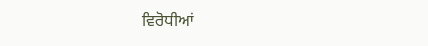ਵਿਰੋਧੀਆਂ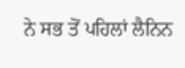ਨੇ ਸਭ ਤੋਂ ਪਹਿਲਾਂ ਲੈਨਿਨ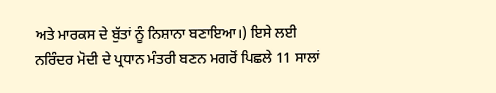ਅਤੇ ਮਾਰਕਸ ਦੇ ਬੁੱਤਾਂ ਨੂੰ ਨਿਸ਼ਾਨਾ ਬਣਾਇਆ।) ਇਸੇ ਲਈ ਨਰਿੰਦਰ ਮੋਦੀ ਦੇ ਪ੍ਰਧਾਨ ਮੰਤਰੀ ਬਣਨ ਮਗਰੋਂ ਪਿਛਲੇ 11 ਸਾਲਾਂ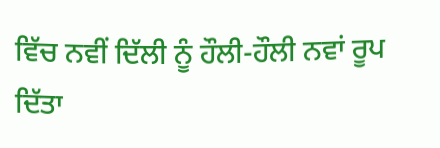ਵਿੱਚ ਨਵੀਂ ਦਿੱਲੀ ਨੂੰ ਹੌਲੀ-ਹੌਲੀ ਨਵਾਂ ਰੂਪ ਦਿੱਤਾ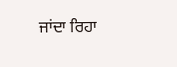ਜਾਂਦਾ ਰਿਹਾ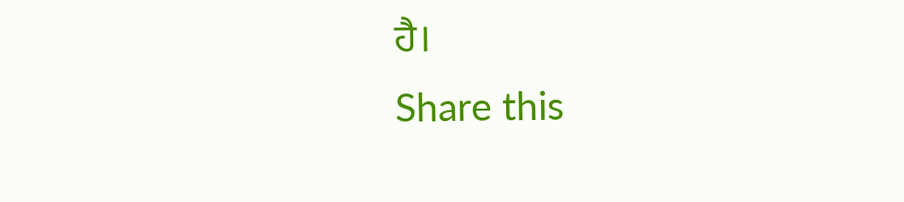ਹੈ।
Share this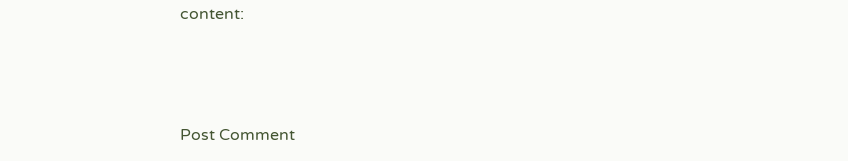content:



Post Comment